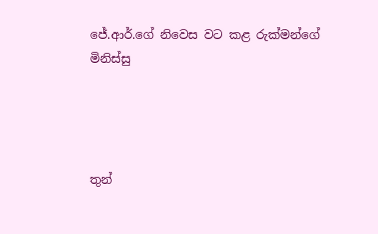ජේ.ආර්.ගේ නිවෙස වට කළ රුක්මන්ගේ මිනිස්සු




තුන්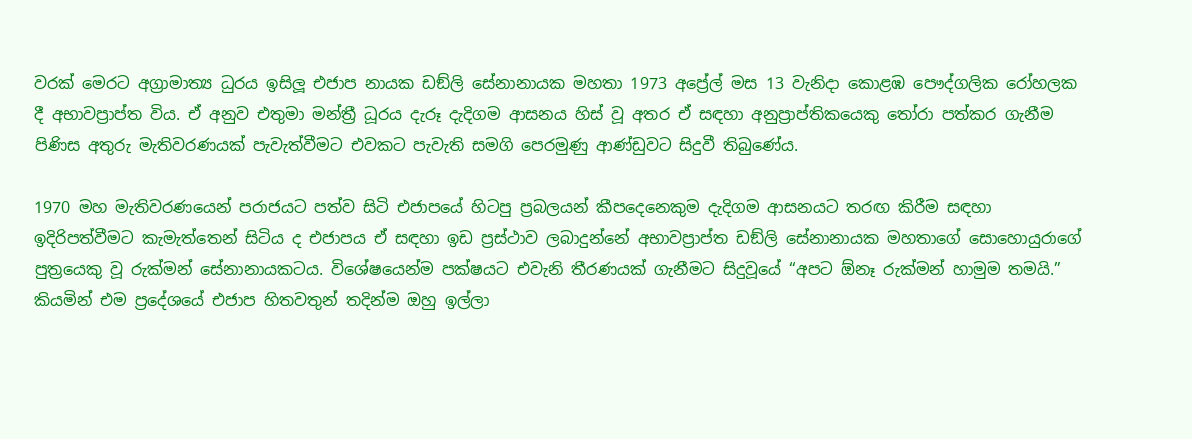වරක් මෙරට අග්‍රාමාත්‍ය ධුරය ඉසිලූ එජාප නායක ඩඞ්ලි සේනානායක මහතා 1973 අප්‍රේල් මස 13 වැනිදා කොළඹ පෞද්ගලික රෝහලක දී අභාවප්‍රාප්ත විය. ඒ අනුව එතුමා මන්ත්‍රී ධූරය දැරූ දැදිගම ආසනය හිස් වූ අතර ඒ සඳහා අනුප්‍රාප්තිකයෙකු තෝරා පත්කර ගැනීම පිණිස අතුරු මැතිවරණයක් පැවැත්වීමට එවකට පැවැති සමගි පෙරමුණු ආණ්ඩුවට සිදුවී තිබුණේය.

1970 මහ මැතිවරණයෙන් පරාජයට පත්ව සිටි එජාපයේ හිටපු ප්‍රබලයන් කීපදෙනෙකුම දැදිගම ආසනයට තරඟ කිරීම සඳහා ඉදිරිපත්වීමට කැමැත්තෙන් සිටිය ද එජාපය ඒ සඳහා ඉඩ ප්‍රස්ථාව ලබාදුන්නේ අභාවප්‍රාප්ත ඩඞ්ලි සේනානායක මහතාගේ සොහොයුරාගේ පුත්‍රයෙකු වූ රුක්මන් සේනානායකටය. විශේෂයෙන්ම පක්ෂයට එවැනි තීරණයක් ගැනීමට සිදුවූයේ “අපට ඕනෑ රුක්මන් හාමුම තමයි.” කියමින් එම ප්‍රදේශයේ එජාප හිතවතුන් තදින්ම ඔහු ඉල්ලා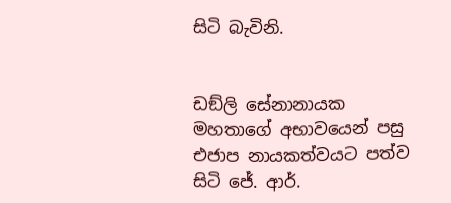සිටි බැවිනි.


ඩඞ්ලි සේනානායක මහතාගේ අභාවයෙන් පසු එජාප නායකත්වයට පත්ව සිටි ජේ. ආර්.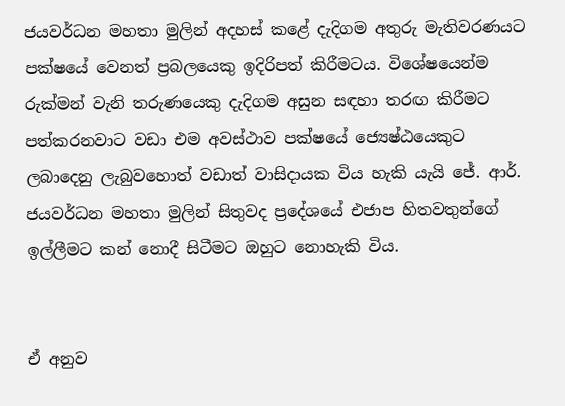ජයවර්ධන මහතා මුලින් අදහස් කළේ දැදිගම අතුරු මැතිවරණයට පක්ෂයේ වෙනත් ප්‍රබලයෙකු ඉදිරිපත් කිරීමටය. විශේෂයෙන්ම රුක්මන් වැනි තරුණයෙකු දැදිගම අසුන සඳහා තරඟ කිරීමට පත්කරනවාට වඩා එම අවස්ථාව පක්ෂයේ ජ්‍යෙෂ්ඨයෙකුට ලබාදෙනු ලැබුවහොත් වඩාත් වාසිදායක විය හැකි යැයි ජේ. ආර්. ජයවර්ධන මහතා මුලින් සිතුවද ප්‍රදේශයේ එජාප හිතවතුන්ගේ ඉල්ලීමට කන් නොදී සිටීමට ඔහුට නොහැකි විය.


ඒ අනුව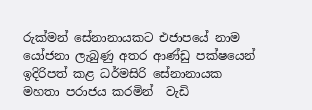රුක්මන් සේනානායකට එජාපයේ නාම යෝජනා ලැබුණු අතර ආණ්ඩු පක්ෂයෙන් ඉදිරිපත් කළ ධර්මසිරි සේනානායක මහතා පරාජය කරමින්  වැඩි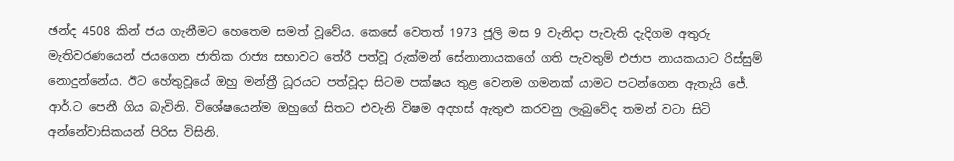ඡන්ද 4508 කින් ජය ගැනීමට හෙතෙම සමත් වූවේය. කෙසේ වෙතත් 1973 ජූලි මස 9 වැනිදා පැවැති දැදිගම අතුරු මැතිවරණයෙන් ජයගෙන ජාතික රාජ්‍ය සභාවට තේරී පත්වූ රුක්මන් සේනානායකගේ ගති පැවතුම් එජාප නායකයාට රිස්සුම් නොදුන්නේය. ඊට හේතුවූයේ ඔහු මන්ත්‍රී ධූරයට පත්වූදා සිටම පක්ෂය තුළ වෙනම ගමනක් යාමට පටන්ගෙන ඇතැයි ජේ. ආර්.ට පෙනී ගිය බැවිනි. විශේෂයෙන්ම ඔහුගේ සිතට එවැනි විෂම අදහස් ඇතුළු කරවනු ලැබුවේද තමන් වටා සිටි අන්නේවාසිකයන් පිරිස විසිනි.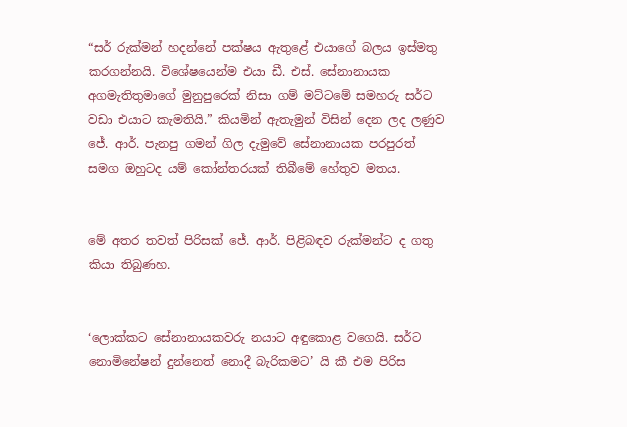“සර් රුක්මන් හදන්නේ පක්ෂය ඇතුළේ එයාගේ බලය ඉස්මතු කරගන්නයි. විශේෂයෙන්ම එයා ඩී. එස්. සේනානායක අගමැතිතුමාගේ මුනුපුරෙක් නිසා ගම් මට්ටමේ සමහරු සර්ට වඩා එයාට කැමතියි.” කියමින් ඇතැමුන් විසින් දෙන ලද ලණුව ජේ. ආර්. පැනපු ගමන් ගිල දැමුවේ සේනානායක පරපුරත් සමග ඔහුටද යම් කෝන්තරයක් තිබීමේ හේතුව මතය.


මේ අතර තවත් පිරිසක් ජේ. ආර්. පිළිබඳව රුක්මන්ට ද ගතු කියා තිබුණහ.


‘ලොක්කට සේනානායකවරු නයාට අඳුකොළ වගෙයි. සර්ට නොමිනේෂන් දුන්නෙත් නොදී බැරිකමට’ යි කී එම පිරිස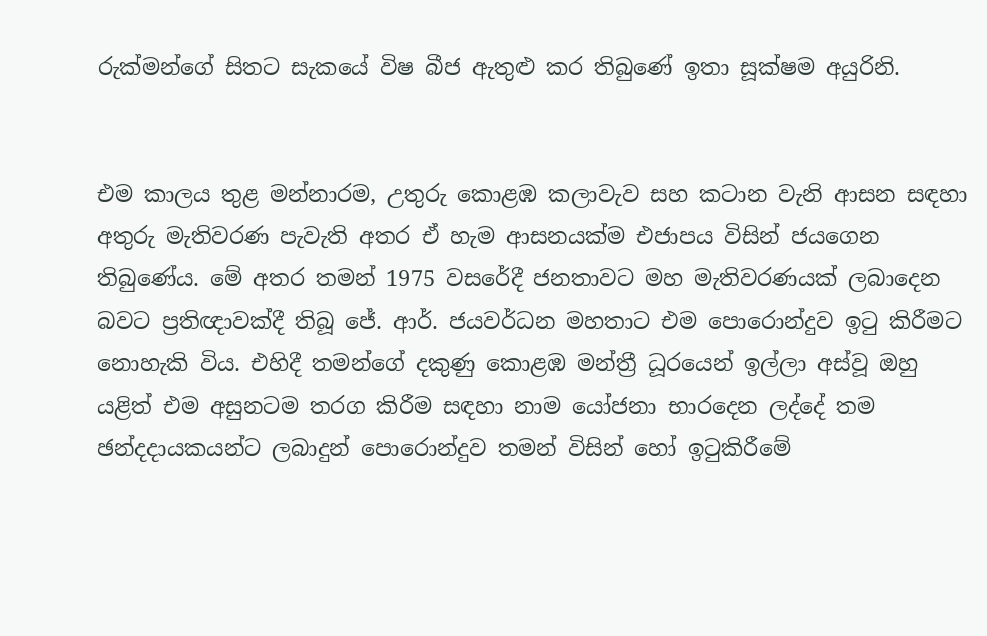රුක්මන්ගේ සිතට සැකයේ විෂ බීජ ඇතුළු කර තිබුණේ ඉතා සූක්ෂම අයුරිනි.


එම කාලය තුළ මන්නාරම, උතුරු කොළඹ කලාවැව සහ කටාන වැනි ආසන සඳහා අතුරු මැතිවරණ පැවැති අතර ඒ හැම ආසනයක්ම එජාපය විසින් ජයගෙන තිබුණේය. මේ අතර තමන් 1975 වසරේදී ජනතාවට මහ මැතිවරණයක් ලබාදෙන බවට ප්‍රතිඥාවක්දී තිබූ ජේ. ආර්. ජයවර්ධන මහතාට එම පොරොන්දුව ඉටු කිරීමට නොහැකි විය. එහිදී තමන්ගේ දකුණු කොළඹ මන්ත්‍රී ධූරයෙන් ඉල්ලා අස්වූ ඔහු යළිත් එම අසුනටම තරග කිරීම සඳහා නාම යෝජනා භාරදෙන ලද්දේ තම ඡන්දදායකයන්ට ලබාදුන් පොරොන්දුව තමන් විසින් හෝ ඉටුකිරීමේ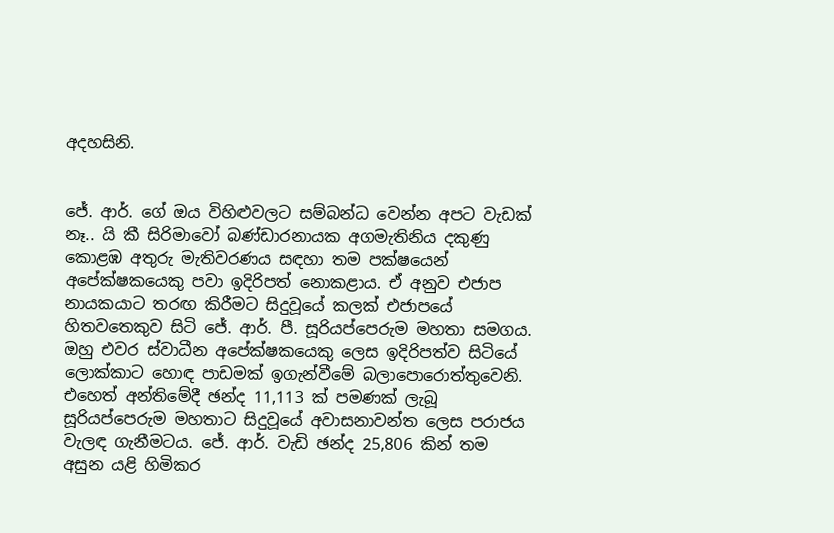අදහසිනි.


ජේ. ආර්. ගේ ඔය විහිළුවලට සම්බන්ධ වෙන්න අපට වැඩක් නෑ.. යි කී සිරිමාවෝ බණ්ඩාරනායක අගමැතිනිය දකුණු කොළඹ අතුරු මැතිවරණය සඳහා තම පක්ෂයෙන් අපේක්ෂකයෙකු පවා ඉදිරිපත් නොකළාය. ඒ අනුව එජාප නායකයාට තරඟ කිරීමට සිදුවූයේ කලක් එජාපයේ හිතවතෙකුව සිටි ජේ. ආර්. පී. සූරියප්පෙරුම මහතා සමගය. ඔහු එවර ස්වාධීන අපේක්ෂකයෙකු ලෙස ඉදිරිපත්ව සිටියේ ලොක්කාට හොඳ පාඩමක් ඉගැන්වීමේ බලාපොරොත්තුවෙනි. එහෙත් අන්තිමේදී ඡන්ද 11,113 ක් පමණක් ලැබූ සූරියප්පෙරුම මහතාට සිදුවූයේ අවාසනාවන්ත ලෙස පරාජය වැලඳ ගැනීමටය. ජේ. ආර්. වැඩි ඡන්ද 25,806 කින් තම අසුන යළි හිමිකර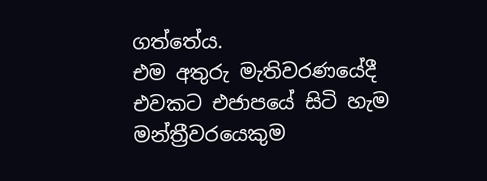ගත්තේය.
එම අතුරු මැතිවරණයේදී එවකට එජාපයේ සිටි හැම මන්ත්‍රීවරයෙකුම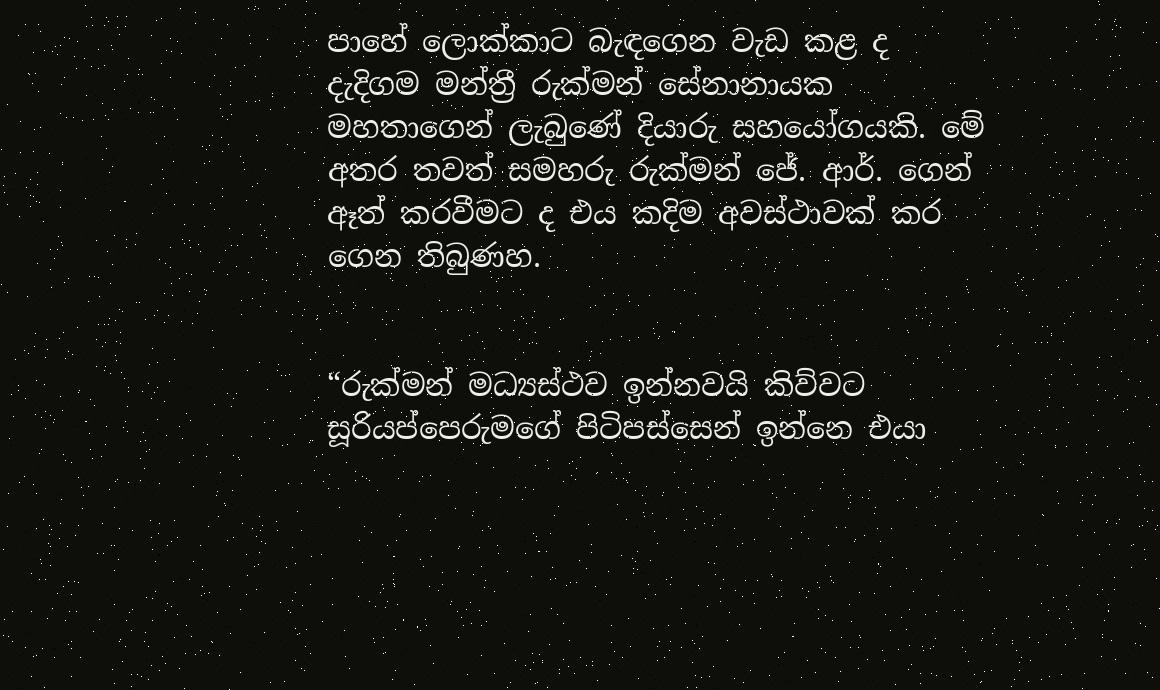පාහේ ලොක්කාට බැඳගෙන වැඩ කළ ද දැදිගම මන්ත්‍රී රුක්මන් සේනානායක මහතාගෙන් ලැබුණේ දියාරු සහයෝගයකි. මේ අතර තවත් සමහරු රුක්මන් ජේ. ආර්. ගෙන් ඈත් කරවීමට ද එය කදිම අවස්ථාවක් කර ගෙන තිබුණහ.


“රුක්මන් මධ්‍යස්ථව ඉන්නවයි කිව්වට සූරියප්පෙරුමගේ පිටිපස්සෙන් ඉන්නෙ එයා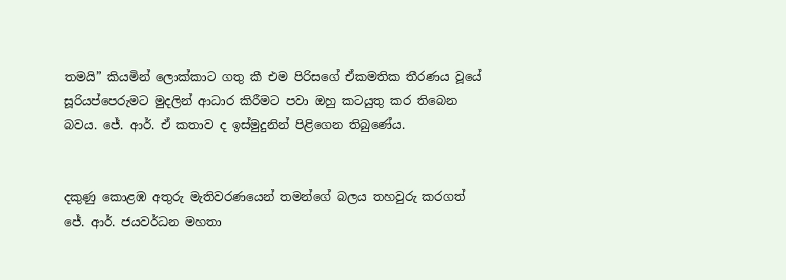තමයි” කියමින් ලොක්කාට ගතු කී එම පිරිසගේ ඒකමතික තීරණය වූයේ සූරියප්පෙරුමට මුදලින් ආධාර කිරීමට පවා ඔහු කටයුතු කර තිබෙන බවය. ජේ. ආර්. ඒ කතාව ද ඉස්මුදුනින් පිළිගෙන තිබුණේය.


දකුණු කොළඹ අතුරු මැතිවරණයෙන් තමන්ගේ බලය තහවුරු කරගත් ජේ. ආර්. ජයවර්ධන මහතා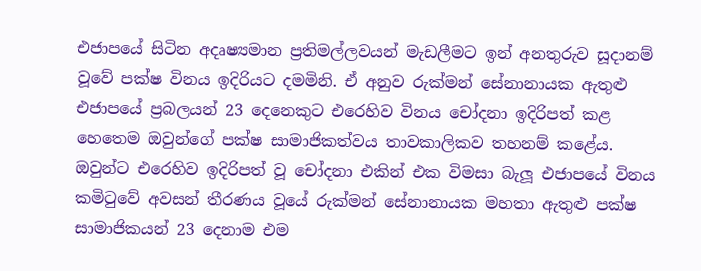එජාපයේ සිටින අදෘෂ්‍යමාන ප්‍රතිමල්ලවයන් මැඩලීමට ඉන් අනතුරුව සූදානම් වූවේ පක්ෂ විනය ඉදිරියට දමමිනි. ඒ අනුව රුක්මන් සේනානායක ඇතුළු එජාපයේ ප්‍රබලයන් 23 දෙනෙකුට එරෙහිව විනය චෝදනා ඉදිරිපත් කළ හෙතෙම ඔවුන්ගේ පක්ෂ සාමාජිකත්වය තාවකාලිකව තහනම් කළේය. ඔවුන්ට එරෙහිව ඉදිරිපත් වූ චෝදනා එකින් එක විමසා බැලූ එජාපයේ විනය කමිටුවේ අවසන් තීරණය වූයේ රුක්මන් සේනානායක මහතා ඇතුළු පක්ෂ සාමාජිකයන් 23 දෙනාම එම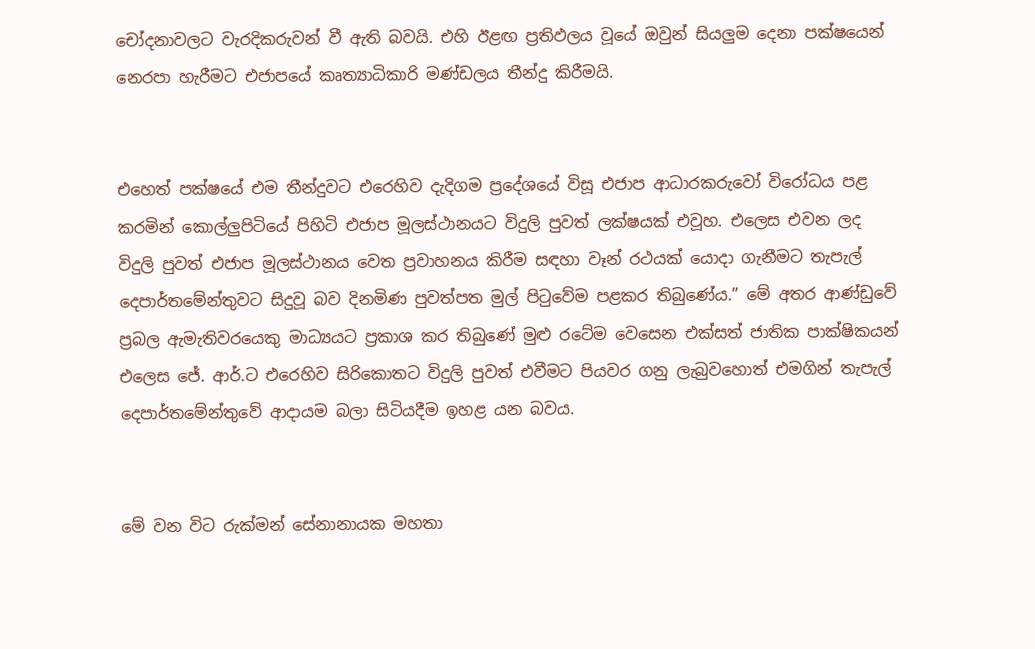චෝදනාවලට වැරදිකරුවන් වී ඇති බවයි. එහි ඊළඟ ප්‍රතිඵලය වූයේ ඔවුන් සියලුම දෙනා පක්ෂයෙන් නෙරපා හැරීමට එජාපයේ කෘත්‍යාධිකාරි මණ්ඩලය තීන්දු කිරීමයි.


එහෙත් පක්ෂයේ එම තීන්දුවට එරෙහිව දැදිගම ප්‍රදේශයේ විසූ එජාප ආධාරකරුවෝ විරෝධය පළ කරමින් කොල්ලුපිටියේ පිහිටි එජාප මූලස්ථානයට විදුලි පුවත් ලක්ෂයක් එවූහ. එලෙස එවන ලද විදුලි පුවත් එජාප මූලස්ථානය වෙත ප්‍රවාහනය කිරීම සඳහා වෑන් රථයක් යොදා ගැනීමට තැපැල් දෙපාර්තමේන්තුවට සිදුවූ බව දිනමිණ පුවත්පත මුල් පිටුවේම පළකර තිබුණේය.” මේ අතර ආණ්ඩුවේ ප්‍රබල ඇමැතිවරයෙකු මාධ්‍යයට ප්‍රකාශ කර තිබුණේ මුළු රටේම වෙසෙන එක්සත් ජාතික පාක්ෂිකයන් එලෙස ජේ. ආර්.ට එරෙහිව සිරිකොතට විදුලි පුවත් එවීමට පියවර ගනු ලැබුවහොත් එමගින් තැපැල් දෙපාර්තමේන්තුවේ ආදායම බලා සිටියදීම ඉහළ යන බවය.


මේ වන විට රුක්මන් සේනානායක මහතා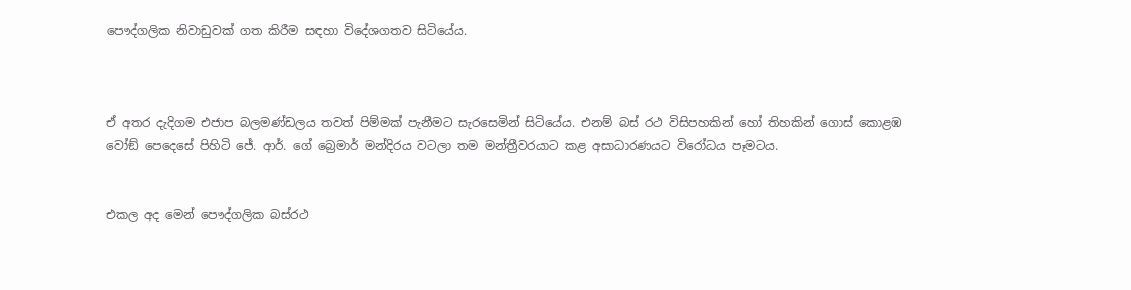පෞද්ගලික නිවාඩුවක් ගත කිරීම සඳහා විදේශගතව සිටියේය.



ඒ අතර දැදිගම එජාප බලමණ්ඩලය තවත් පිම්මක් පැනීමට සැරසෙමින් සිටියේය. එනම් බස් රථ විසිපහකින් හෝ තිහකින් ගොස් කොළඹ වෝඞ් පෙදෙසේ පිහිටි ජේ. ආර්. ගේ බ්‍රෙමාර් මන්දිරය වටලා තම මන්ත්‍රීවරයාට කළ අසාධාරණයට විරෝධය පෑමටය.


එකල අද මෙන් පෞද්ගලික බස්රථ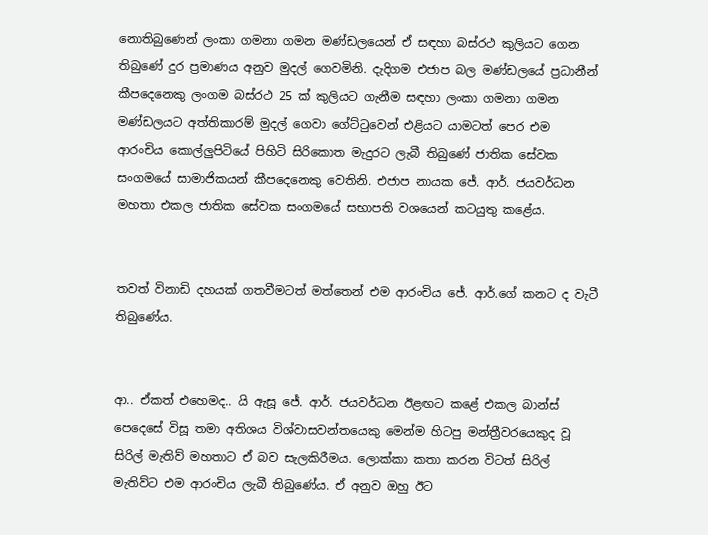නොතිබුණෙන් ලංකා ගමනා ගමන මණ්ඩලයෙන් ඒ සඳහා බස්රථ කුලියට ගෙන තිබුණේ දුර ප්‍රමාණය අනුව මුදල් ගෙවමිනි. දැදිගම එජාප බල මණ්ඩලයේ ප්‍රධානීන් කීපදෙනෙකු ලංගම බස්රථ 25 ක් කුලියට ගැනීම සඳහා ලංකා ගමනා ගමන මණ්ඩලයට අත්තිකාරම් මුදල් ගෙවා ගේට්ටුවෙන් එළියට යාමටත් පෙර එම ආරංචිය කොල්ලුපිටියේ පිහිටි සිරිකොත මැදුරට ලැබී තිබුණේ ජාතික සේවක සංගමයේ සාමාජිකයන් කීපදෙනෙකු වෙතිනි. එජාප නායක ජේ. ආර්. ජයවර්ධන මහතා එකල ජාතික සේවක සංගමයේ සභාපති වශයෙන් කටයුතු කළේය.


තවත් විනාඩි දහයක් ගතවීමටත් මත්තෙන් එම ආරංචිය ජේ. ආර්.ගේ කනට ද වැටී තිබුණේය.


ආ.. ඒකත් එහෙමද.. යි ඇසූ ජේ. ආර්. ජයවර්ධන ඊළඟට කළේ එකල බාන්ස් පෙදෙසේ විසූ තමා අතිශය විශ්වාසවන්තයෙකු මෙන්ම හිටපු මන්ත්‍රීවරයෙකුද වූ සිරිල් මැතිව් මහතාට ඒ බව සැලකිරීමය. ලොක්කා කතා කරන විටත් සිරිල් මැතිව්ට එම ආරංචිය ලැබී තිබුණේය. ඒ අනුව ඔහු ඊට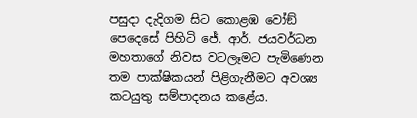පසුදා දැදිගම සිට කොළඹ වෝඞ් පෙදෙසේ පිහිටි ජේ. ආර්. ජයවර්ධන මහතාගේ නිවස වටලෑමට පැමිණෙන තම පාක්ෂිකයන් පිළිගැනීමට අවශ්‍ය කටයුතු සම්පාදනය කළේය.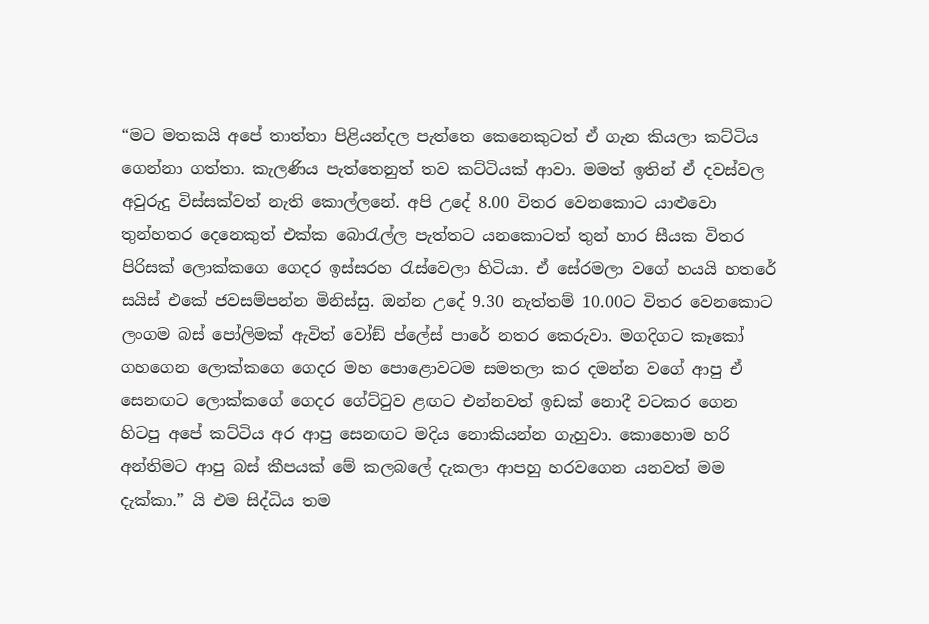“මට මතකයි අපේ තාත්තා පිළියන්දල පැත්තෙ කෙනෙකුටත් ඒ ගැන කියලා කට්ටිය ගෙන්නා ගත්තා. කැලණිය පැත්තෙනුත් තව කට්ටියක් ආවා. මමත් ඉතින් ඒ දවස්වල අවුරුදු විස්සක්වත් නැති කොල්ලනේ. අපි උදේ 8.00 විතර වෙනකොට යාළුවො තුන්හතර දෙනෙකුත් එක්ක බොරැල්ල පැත්තට යනකොටත් තුන් හාර සීයක විතර පිරිසක් ලොක්කගෙ ගෙදර ඉස්සරහ රැස්වෙලා හිටියා. ඒ සේරමලා වගේ හයයි හතරේ සයිස් එකේ ජවසම්පන්න මිනිස්සු. ඔන්න උදේ 9.30 නැත්තම් 10.00ට විතර වෙනකොට ලංගම බස් පෝලිමක් ඇවිත් වෝඞ් ප්ලේස් පාරේ නතර කෙරුවා. මගදිගට කෑකෝ ගහගෙන ලොක්කගෙ ගෙදර මහ පොළොවටම සමතලා කර දමන්න වගේ ආපු ඒ සෙනඟට ලොක්කගේ ගෙදර ගේට්ටුව ළඟට එන්නවත් ඉඩක් නොදී වටකර ගෙන හිටපු අපේ කට්ටිය අර ආපු සෙනඟට මදිය නොකියන්න ගැහුවා. කොහොම හරි අන්තිමට ආපු බස් කීපයක් මේ කලබලේ දැකලා ආපහු හරවගෙන යනවත් මම දැක්කා.” යි එම සිද්ධිය තම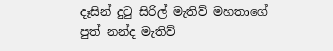දෑසින් දුටු සිරිල් මැතිව් මහතාගේ පුත් නන්ද මැතිව්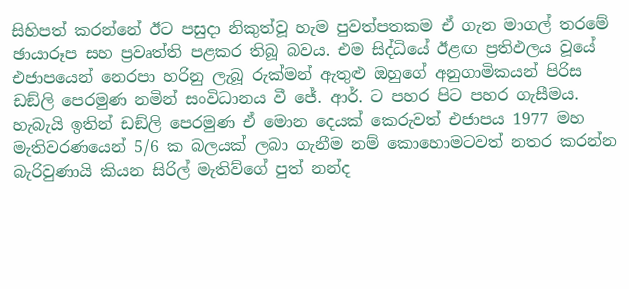සිහිපත් කරන්නේ ඊට පසුදා නිකුත්වූ හැම පුවත්පතකම ඒ ගැන මාගල් තරමේ ඡායාරූප සහ ප්‍රවෘත්ති පළකර තිබූ බවය. එම සිද්ධියේ ඊළඟ ප්‍රතිඵලය වූයේ එජාපයෙන් නෙරපා හරිනු ලැබූ රුක්මන් ඇතුළු ඔහුගේ අනුගාමිකයන් පිරිස ඩඞ්ලි පෙරමුණ නමින් සංවිධානය වී ජේ. ආර්. ට පහර පිට පහර ගැසීමය.
හැබැයි ඉතින් ඩඞ්ලි පෙරමුණ ඒ මොන දෙයක් කෙරුවත් එජාපය 1977 මහ මැතිවරණයෙන් 5/6 ක බලයක් ලබා ගැනීම නම් කොහොමටවත් නතර කරන්න බැරිවුණායි කියන සිරිල් මැතිව්ගේ පුත් නන්ද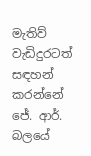මැතිව් වැඩිදුරටත් සඳහන් කරන්නේ ජේ. ආර්. බලයේ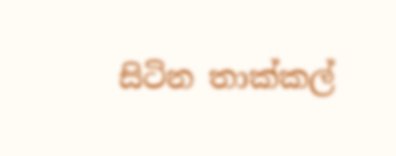සිටින තාක්කල්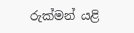රුක්මන් යළි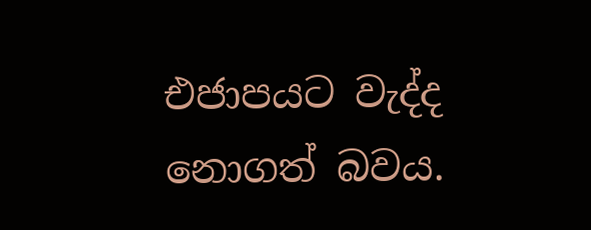එජාපයට වැද්ද නොගත් බවය.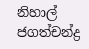නිහාල් ජගත්චන්ද්‍ර